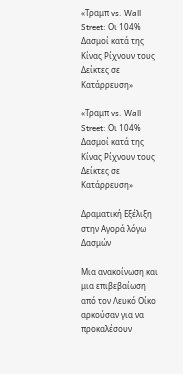«Τραμπ vs. Wall Street: Οι 104% Δασμοί κατά της Κίνας Ρίχνουν τους Δείκτες σε Κατάρρευση»

«Τραμπ vs. Wall Street: Οι 104% Δασμοί κατά της Κίνας Ρίχνουν τους Δείκτες σε Κατάρρευση»

Δραματική Εξέλιξη στην Αγορά λόγω Δασμών

Μια ανακοίνωση και μια επιβεβαίωση από τον Λευκό Οίκο αρκούσαν για να προκαλέσουν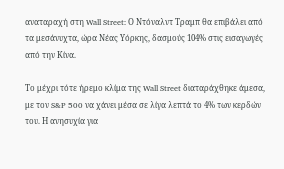αναταραχή στη Wall Street: Ο Ντόναλντ Τραμπ θα επιβάλει από τα μεσάνυχτα, ώρα Νέας Υόρκης, δασμούς 104% στις εισαγωγές από την Κίνα.

Το μέχρι τότε ήρεμο κλίμα της Wall Street διαταράχθηκε άμεσα, με τον S&P 500 να χάνει μέσα σε λίγα λεπτά το 4% των κερδών του. Η ανησυχία για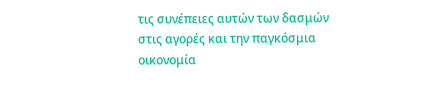τις συνέπειες αυτών των δασμών στις αγορές και την παγκόσμια οικονομία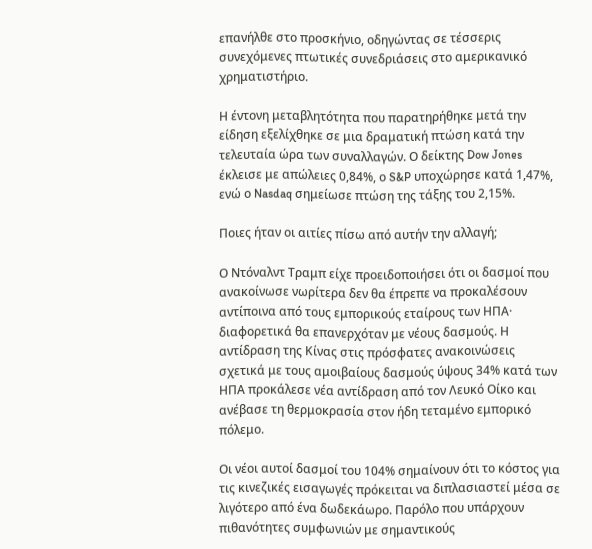επανήλθε στο προσκήνιο, οδηγώντας σε τέσσερις συνεχόμενες πτωτικές συνεδριάσεις στο αμερικανικό χρηματιστήριο.

Η έντονη μεταβλητότητα που παρατηρήθηκε μετά την είδηση εξελίχθηκε σε μια δραματική πτώση κατά την τελευταία ώρα των συναλλαγών. Ο δείκτης Dow Jones έκλεισε με απώλειες 0,84%, ο S&P υποχώρησε κατά 1,47%, ενώ ο Nasdaq σημείωσε πτώση της τάξης του 2,15%.

Ποιες ήταν οι αιτίες πίσω από αυτήν την αλλαγή;

Ο Ντόναλντ Τραμπ είχε προειδοποιήσει ότι οι δασμοί που ανακοίνωσε νωρίτερα δεν θα έπρεπε να προκαλέσουν αντίποινα από τους εμπορικούς εταίρους των ΗΠΑ· διαφορετικά θα επανερχόταν με νέους δασμούς. Η αντίδραση της Κίνας στις πρόσφατες ανακοινώσεις σχετικά με τους αμοιβαίους δασμούς ύψους 34% κατά των ΗΠΑ προκάλεσε νέα αντίδραση από τον Λευκό Οίκο και ανέβασε τη θερμοκρασία στον ήδη τεταμένο εμπορικό πόλεμο.

Οι νέοι αυτοί δασμοί του 104% σημαίνουν ότι το κόστος για τις κινεζικές εισαγωγές πρόκειται να διπλασιαστεί μέσα σε λιγότερο από ένα δωδεκάωρο. Παρόλο που υπάρχουν πιθανότητες συμφωνιών με σημαντικούς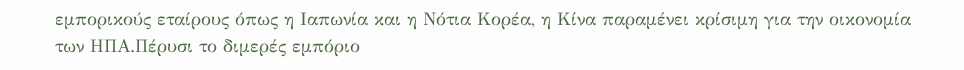εμπορικούς εταίρους όπως η Ιαπωνία και η Νότια Κορέα, η Κίνα παραμένει κρίσιμη για την οικονομία των ΗΠΑ.Πέρυσι το διμερές εμπόριο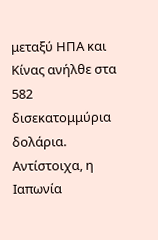μεταξύ ΗΠΑ και Κίνας ανήλθε στα 582 δισεκατομμύρια δολάρια. Αντίστοιχα, η Ιαπωνία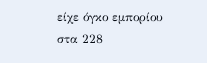είχε όγκο εμπορίου στα 228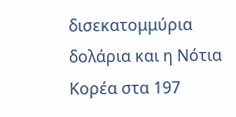δισεκατομμύρια δολάρια και η Νότια Κορέα στα 197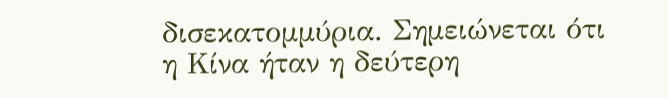δισεκατομμύρια. Σημειώνεται ότι η Κίνα ήταν η δεύτερη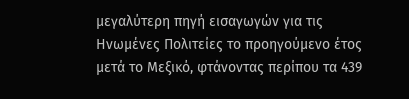μεγαλύτερη πηγή εισαγωγών για τις Ηνωμένες Πολιτείες το προηγούμενο έτος μετά το Μεξικό, φτάνοντας περίπου τα 439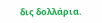δις δολλάρια.